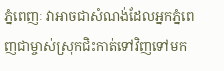ភ្នំពេញៈ វាអាចជាសំណង់ដែលអ្នកភ្នំពេញជាម្ចាស់ស្រុកជិះកាត់ទៅវិញទៅមក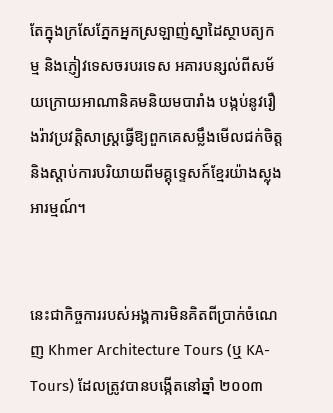តែក្នុងក្រសែភ្នែកអ្នកស្រឡាញ់ស្នាដៃស្ថាបត្យកម្ម និងភ្ញៀវទេសចរបរទេស អគារបន្សល់ពីសម័យក្រោយអាណានិគមនិយមបារាំង បង្កប់នូវរឿងរ៉ាវប្រវត្តិសាស្ត្រធ្វើឱ្យពួកគេសម្លឹងមើលជក់ចិត្ត និងស្ដាប់ការបរិយាយពីមគ្គុទ្ទេសក៍ខ្មែរយ៉ាងស្លុងអារម្មណ៍។


នេះជាកិច្ចការរបស់អង្គការមិនគិតពីប្រាក់ចំណេញ Khmer Architecture Tours (ឬ KA-Tours) ដែលត្រូវបានបង្កើតនៅឆ្នាំ ២០០៣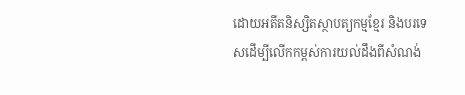ដោយអតីតនិស្សិតស្ថាបត្យកម្មខ្មែរ និងបរទេសដើម្បីលើកកម្ពស់ការយល់ដឹងពីសំណង់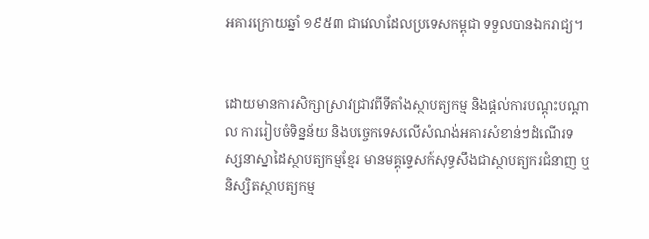អគារក្រោយឆ្នាំ ១៩៥៣ ជាវេលាដែលប្រទេសកម្ពុជា ទទួលបានឯករាជ្យ។


ដោយមានការសិក្សាស្រាវជ្រាវពីទីតាំងស្ថាបត្យកម្ម និងផ្ដល់ការបណ្ដុះបណ្ដាល ការរៀបចំទិន្នន័យ និងបច្ចេកទេសលើសំណង់អគារសំខាន់ៗដំណើរទស្សនាស្នាដៃស្ថាបត្យកម្មខ្មែរ មានមគ្គុទ្ទេសក៍សុទ្ធសឹងជាស្ថាបត្យករជំនាញ ឬនិស្សិតស្ថាបត្យកម្ម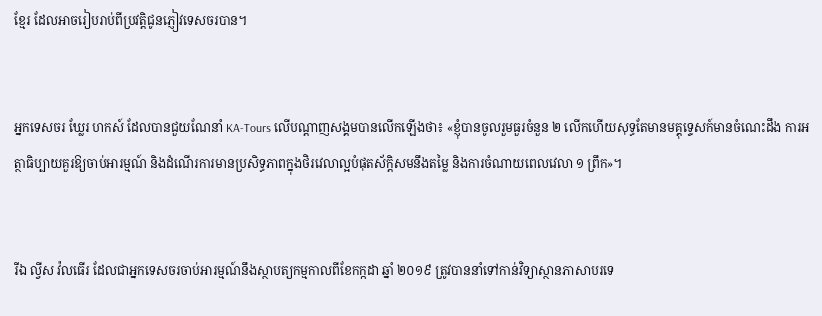ខ្មែរ ដែលអាចរៀបរាប់ពីប្រវត្តិជូនភ្ញៀវទេសចរបាន។


អ្នកទេសចរ ឃ្លែរ ហកស៍ ដែលបានជួយណែនាំ KA-Tours លើបណ្ដាញសង្គមបានលើកឡើងថា៖ «ខ្ញុំបានចូលរួមធួរចំនួន ២ លើកហើយសុទ្ធតែមានមគ្គុទ្ទេសក៍មានចំណេះដឹង ការអត្ថាធិប្បាយគួរឱ្យចាប់អារម្មណ៍ និងដំណើរការមានប្រសិទ្ធភាពក្នុងថិរវេលាល្អបំផុតស័ក្ដិសមនឹងតម្លៃ និងការចំណាយពេលវេលា ១ ព្រឹក»។


រីឯ ល្វីស វ៉លធើរ ដែលជាអ្នកទេសចរចាប់អារម្មណ៍នឹងស្ថាបត្យកម្មកាលពីខែកក្កដា ឆ្នាំ ២០១៩ ត្រូវបាននាំទៅកាន់វិទ្យាស្ថានភាសាបរទេ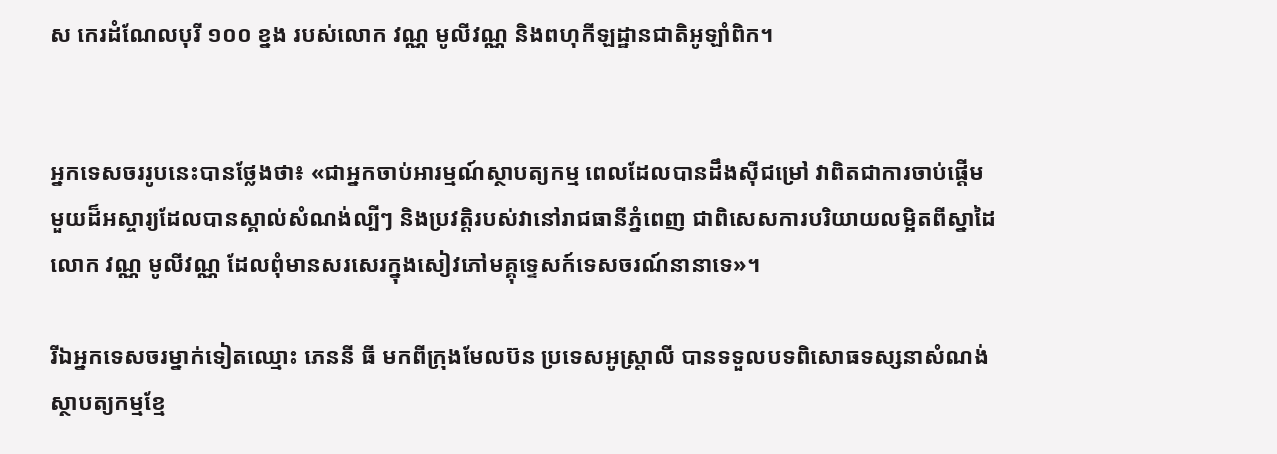ស កេរដំណែលបុរី ១០០ ខ្នង របស់លោក វណ្ណ មូលីវណ្ណ និងពហុកីឡដ្ឋានជាតិអូឡាំពិក។


អ្នកទេសចររូបនេះបានថ្លែងថា៖ «ជាអ្នកចាប់អារម្មណ៍ស្ថាបត្យកម្ម ពេលដែលបានដឹងស៊ីជម្រៅ វាពិតជាការចាប់ផ្ដើមមួយដ៏អស្ចារ្យដែលបានស្គាល់សំណង់ល្បីៗ និងប្រវត្តិរបស់វានៅរាជធានីភ្នំពេញ ជាពិសេសការបរិយាយលម្អិតពីស្នាដៃលោក វណ្ណ មូលីវណ្ណ ដែលពុំមានសរសេរក្នុងសៀវភៅមគ្គុទ្ទេសក៍ទេសចរណ៍នានាទេ»។

រីឯអ្នកទេសចរម្នាក់ទៀតឈ្មោះ ភេននី ធី មកពីក្រុងមែលប៊ន ប្រទេសអូស្ត្រាលី បានទទួលបទពិសោធទស្សនាសំណង់ស្ថាបត្យកម្មខ្មែ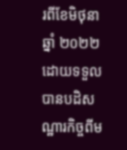រពីខែមិថុនា ឆ្នាំ ២០២២ ដោយទទួលបានបដិសណ្ឋារកិច្ចពីម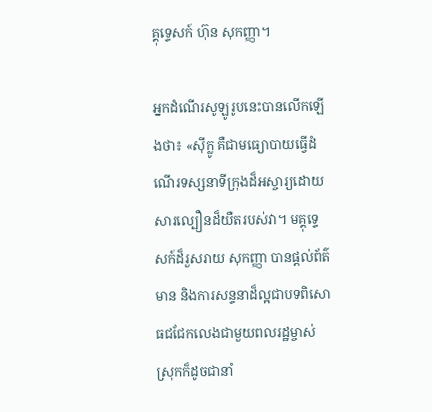គ្គុទ្ទេសក៍ ហ៊ុន សុកញ្ញា។

អ្នកដំណើរសូឡូរូបនេះបានលើកឡើងថា៖ «ស៊ីក្លូ គឺជាមធ្យោបាយធ្វើដំណើរទស្សនាទីក្រុងដ៏អស្ចារ្យដោយសារល្បឿនដ៏យឺតរបស់វា។ មគ្គុទ្ទេសក៍ដ៏រួសរាយ សុកញ្ញា បានផ្ដល់ព័ត៌មាន និងការសន្ទនាដ៏ល្អជាបទពិសោធជជែកលេងជាមួយពលរដ្ឋម្ចាស់ស្រុកក៏ដូចជានាំ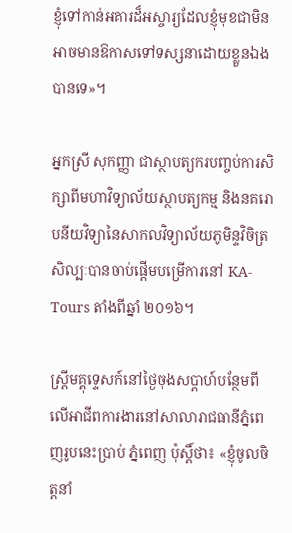ខ្ញុំទៅកាន់អគារដ៏អស្ចារ្យដែលខ្ញុំមុខជាមិនអាចមានឱកាសទៅទស្សនាដោយខ្លួនឯងបានទេ»។

អ្នកស្រី សុកញ្ញា ជាស្ថាបត្យករបញ្ចប់ការសិក្សាពីមហាវិទ្យាល័យស្ថាបត្យកម្ម និងនគរោបនីយវិទ្យានៃសាកលវិទ្យាល័យភូមិន្ទវិចិត្រសិល្បៈបានចាប់ផ្ដើមបម្រើការនៅ KA-Tours តាំងពីឆ្នាំ ២០១៦។

ស្ត្រីមគ្គុទ្ទេសក៍នៅថ្ងៃចុងសប្ដាហ៍បន្ថែមពីលើអាជីពការងារនៅសាលារាជធានីភ្នំពេញរូបនេះប្រាប់ ភ្នំពេញ ប៉ុស្ដិ៍ថា៖ «ខ្ញុំចូលចិត្តនាំ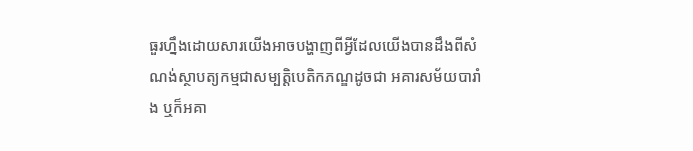ធួរហ្នឹងដោយសារយើងអាចបង្ហាញពីអ្វីដែលយើងបានដឹងពីសំណង់ស្ថាបត្យកម្មជាសម្បត្តិបេតិកភណ្ឌដូចជា អគារសម័យបារាំង ឬក៏អគា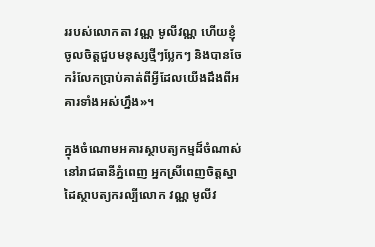ររបស់លោកតា វណ្ណ មូលីវណ្ណ ហើយខ្ញុំចូលចិត្តជួបមនុស្សថ្មីៗប្លែកៗ និងបានចែករំលែកប្រាប់គាត់ពីអ្វីដែលយើងដឹងពីអគារទាំងអស់ហ្នឹង»។

ក្នុងចំណោមអគារស្ថាបត្យកម្មដ៏ចំណាស់នៅរាជធានីភ្នំពេញ អ្នកស្រីពេញចិត្តស្នាដៃស្ថាបត្យករល្បីលោក វណ្ណ មូលីវ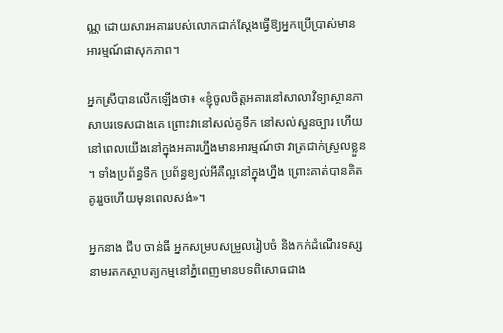ណ្ណ ដោយសារអគាររបស់លោកជាក់ស្ដែងធ្វើឱ្យអ្នកប្រើប្រាស់មានអារម្មណ៍ផាសុកភាព។

អ្នកស្រីបានលើកឡើងថា៖ «ខ្ញុំចូលចិត្តអគារនៅសាលាវិទ្យាស្ថានភាសាបរទេសជាងគេ ព្រោះវានៅសល់គូទឹក នៅសល់សួនច្បារ ហើយនៅពេលយើងនៅក្នុងអគារហ្នឹងមានអារម្មណ៍ថា វាត្រជាក់ស្រួលខ្លួន។ ទាំងប្រព័ន្ធទឹក ប្រព័ន្ធខ្យល់អីគឺល្អនៅក្នុងហ្នឹង ព្រោះគាត់បានគិតគូររួចហើយមុនពេលសង់»។

អ្នកនាង ជីប ចាន់ធី អ្នកសម្របសម្រួលរៀបចំ និងកក់ដំណើរទស្សនាមរតកស្ថាបត្យកម្មនៅភ្នំពេញមានបទពិសោធជាង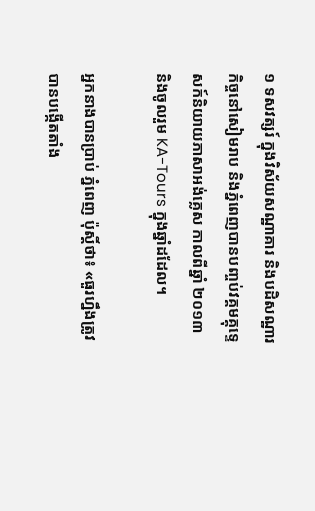១ ទសវត្សរ៍ ក្នុងវិស័យសណ្ឋាគារ និងបដិសណ្ឋារកិច្ចនៅសៀមរាប និងភ្នំពេញបានបញ្ចប់វគ្គមគ្គុទ្ទេសក៍និយាយភាសាអង់គ្លេស កាលពីឆ្នាំ ២០១៣ និងចូលរួម KA-Tours ក្នុងឆ្នាំដដែល។

អ្នកនាងបានប្រាប់ ភ្នំពេញ ប៉ុស្ដិ៍ថា៖ «ធួរហ្នឹងត្រូវបានបង្កើតតាំង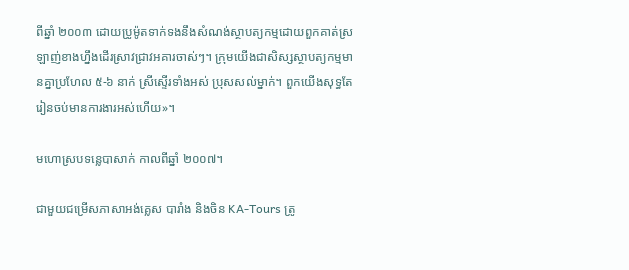ពីឆ្នាំ ២០០៣ ដោយប្រូម៉ូតទាក់ទងនឹងសំណង់ស្ថាបត្យកម្មដោយពួកគាត់ស្រឡាញ់ខាងហ្នឹងដើរស្រាវជ្រាវអគារចាស់ៗ។ ក្រុមយើងជាសិស្សស្ថាបត្យកម្មមានគ្នាប្រហែល ៥-៦ នាក់ ស្រីស្ទើរទាំងអស់ ប្រុសសល់ម្នាក់។ ពួកយើងសុទ្ធតែរៀនចប់មានការងារអស់ហើយ»។

មហោស្របទន្លេបាសាក់ កាលពីឆ្នាំ ២០០៧។

ជាមួយជម្រើសភាសាអង់គ្លេស បារាំង និងចិន KA-Tours ត្រូ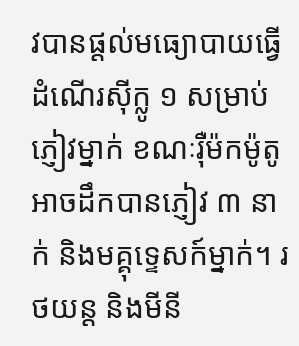វបានផ្ដល់មធ្យោបាយធ្វើដំណើរស៊ីក្លូ ១ សម្រាប់ភ្ញៀវម្នាក់ ខណៈរ៉ឺម៉កម៉ូតូអាចដឹកបានភ្ញៀវ ៣ នាក់ និងមគ្គុទ្ទេសក៍ម្នាក់។ រថយន្ត និងមីនី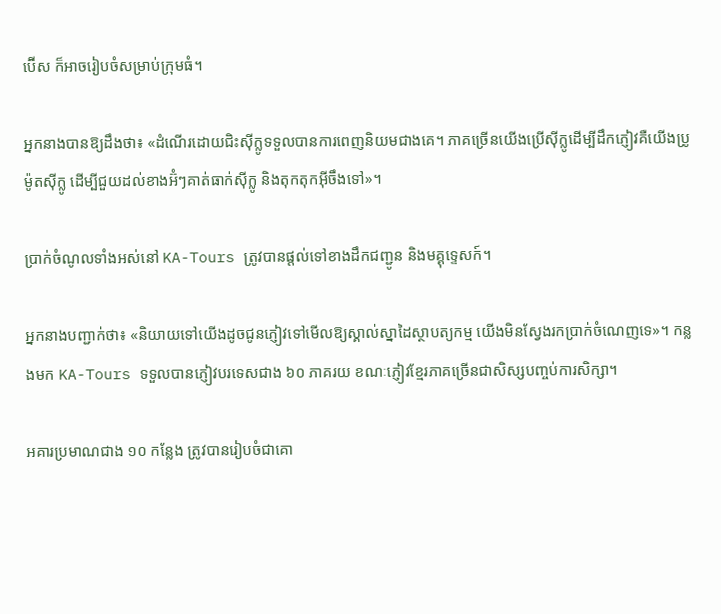ប៊ើស ក៏អាចរៀបចំសម្រាប់ក្រុមធំ។

អ្នកនាងបានឱ្យដឹងថា៖ «ដំណើរដោយជិះស៊ីក្លូទទួលបានការពេញនិយមជាងគេ។ ភាគច្រើនយើងប្រើស៊ីក្លូដើម្បីដឹកភ្ញៀវគឺយើងប្រូម៉ូតស៊ីក្លូ ដើម្បីជួយដល់ខាងអ៊ំៗគាត់ធាក់ស៊ីក្លូ និងតុកតុកអ៊ីចឹងទៅ»។

ប្រាក់ចំណូលទាំងអស់នៅ KA-Tours ត្រូវបានផ្ដល់ទៅខាងដឹកជញ្ជូន និងមគ្គុទ្ទេសក៍។

អ្នកនាងបញ្ជាក់ថា៖ «និយាយទៅយើងដូចជូនភ្ញៀវទៅមើលឱ្យស្គាល់ស្នាដៃស្ថាបត្យកម្ម យើងមិនស្វែងរកប្រាក់ចំណេញទេ»។ កន្លងមក KA-Tours ទទួលបានភ្ញៀវបរទេសជាង ៦០ ភាគរយ ខណៈភ្ញៀវខ្មែរភាគច្រើនជាសិស្សបញ្ចប់ការសិក្សា។

អគារប្រមាណជាង ១០ កន្លែង ត្រូវបានរៀបចំជាគោ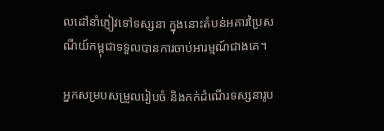លដៅនាំភ្ញៀវទៅទស្សនា ក្នុងនោះតំបន់អគារប្រៃសណីយ៍កម្ពុជាទទួលបានការចាប់អារម្មណ៍ជាងគេ។

អ្នកសម្របសម្រួលរៀបចំ និងកក់ដំណើរទស្សនារូប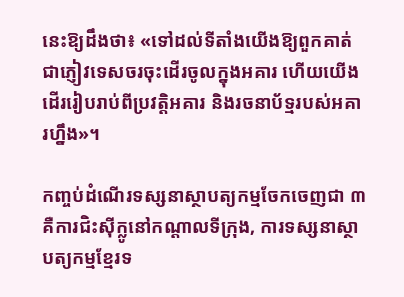នេះឱ្យដឹងថា៖ «ទៅដល់ទីតាំងយើងឱ្យពួកគាត់ជាភ្ញៀវទេសចរចុះដើរចូលក្នុងអគារ ហើយយើងដើររៀបរាប់ពីប្រវត្តិអគារ និងរចនាប័ទ្មរបស់អគារហ្នឹង»។

កញ្ចប់ដំណើរទស្សនាស្ថាបត្យកម្មចែកចេញជា ៣ គឺការជិះស៊ីក្លូនៅកណ្ដាលទីក្រុង, ការទស្សនាស្ថាបត្យកម្មខ្មែរទ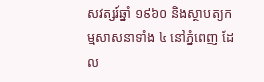សវត្សរ៍ឆ្នាំ ១៩៦០ និងស្ថាបត្យកម្មសាសនាទាំង ៤ នៅភ្នំពេញ ដែល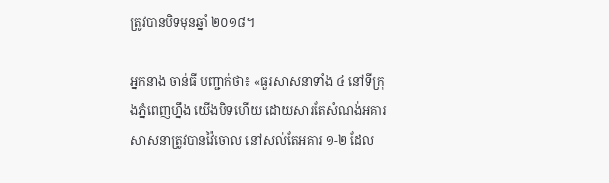ត្រូវបានបិទមុនឆ្នាំ ២០១៨។

អ្នកនាង ចាន់ធី បញ្ជាក់ថា៖ «ធួរសាសនាទាំង ៤ នៅទីក្រុងភ្នំពេញហ្នឹង យើងបិទហើយ ដោយសារតែសំណង់អគារសាសនាត្រូវបានវ៉ៃចោល នៅសល់តែអគារ ១-២ ដែល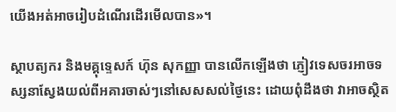យើងអត់អាចរៀបដំណើរដើរមើលបាន»។

ស្ថាបត្យករ និងមគ្គុទ្ទេសក៍ ហ៊ុន សុកញ្ញា បានលើកឡើងថា ភ្ញៀវទេសចរអាចទស្សនាស្វែងយល់ពីអគារចាស់ៗនៅសេសសល់ថ្ងៃនេះ ដោយពុំដឹងថា វាអាចស្ថិត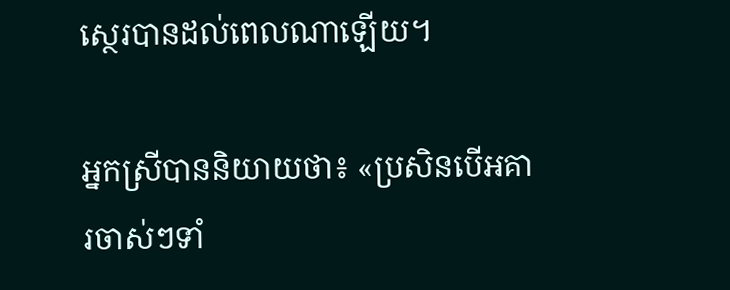ស្ថេរបានដល់ពេលណាឡើយ។

អ្នកស្រីបាននិយាយថា៖ «ប្រសិនបើអគារចាស់ៗទាំ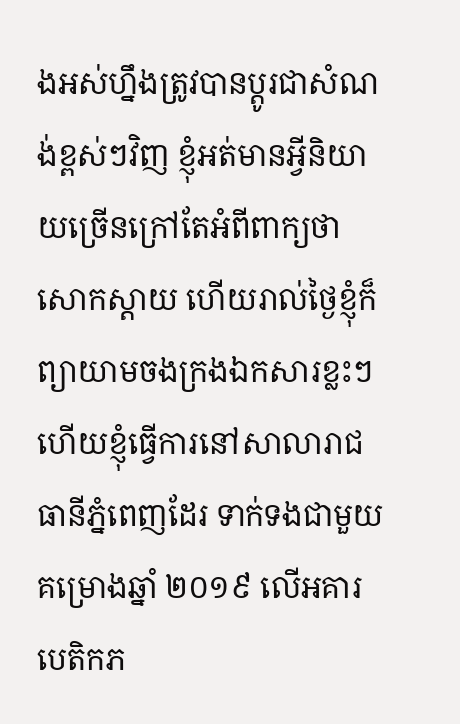ងអស់ហ្នឹងត្រូវបានប្ដូរជាសំណង់ខ្ពស់ៗវិញ ខ្ញុំអត់មានអ្វីនិយាយច្រើនក្រៅតែអំពីពាក្យថា សោកស្ដាយ ហើយរាល់ថ្ងៃខ្ញុំក៏ព្យាយាមចងក្រងឯកសារខ្លះៗហើយខ្ញុំធ្វើការនៅសាលារាជធានីភ្នំពេញដែរ ទាក់ទងជាមួយគម្រោងឆ្នាំ ២០១៩ លើអគារបេតិកភ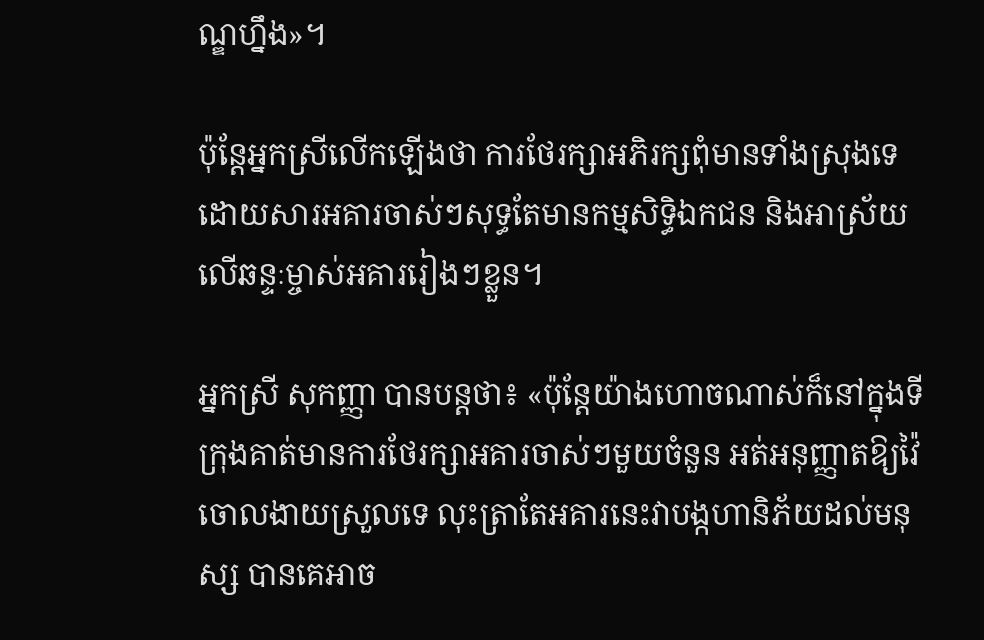ណ្ឌហ្នឹង»។

ប៉ុន្តែអ្នកស្រីលើកឡើងថា ការថែរក្សាអភិរក្សពុំមានទាំងស្រុងទេ ដោយសារអគារចាស់ៗសុទ្ធតែមានកម្មសិទ្ធិឯកជន និងអាស្រ័យលើឆន្ទៈម្ចាស់អគាររៀងៗខ្លួន។

អ្នកស្រី សុកញ្ញា បានបន្តថា៖ «ប៉ុន្តែយ៉ាងហោចណាស់ក៏នៅក្នុងទីក្រុងគាត់មានការថែរក្សាអគារចាស់ៗមួយចំនួន អត់អនុញ្ញាតឱ្យវ៉ៃចោលងាយស្រួលទេ លុះត្រាតែអគារនេះវាបង្កហានិភ័យដល់មនុស្ស បានគេអាច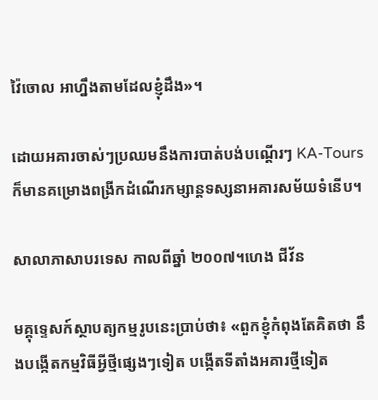វ៉ៃចោល អាហ្នឹងតាមដែលខ្ញុំដឹង»។

ដោយអគារចាស់ៗប្រឈមនឹងការបាត់បង់បណ្ដើរៗ KA-Tours ក៏មានគម្រោងពង្រីកដំណើរកម្សាន្តទស្សនាអគារសម័យទំនើប។

សាលាភាសាបរទេស កាលពីឆ្នាំ ២០០៧។ហេង ជីវ័ន

មគ្គុទ្ទេសក៍ស្ថាបត្យកម្មរូបនេះប្រាប់ថា៖ «ពួកខ្ញុំកំពុងតែគិតថា នឹងបង្កើតកម្មវិធីអ្វីថ្មីផ្សេងៗទៀត បង្កើតទីតាំងអគារថ្មីទៀត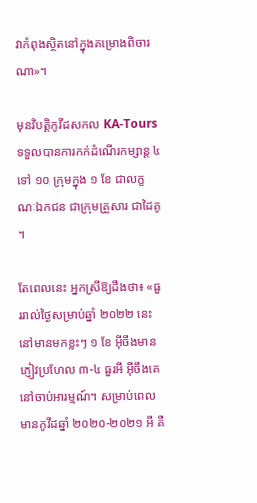វាកំពុងស្ថិតនៅក្នុងគម្រោងពិចារណា»។

មុនវិបត្តិកូវីដសកល KA-Tours ទទួលបានការកក់ដំណើរកម្សាន្ត ៤ ទៅ ១០ ក្រុមក្នុង ១ ខែ ជាលក្ខណៈឯកជន ជាក្រុមគ្រួសារ ជាដៃគូ។

តែពេលនេះ អ្នកស្រីឱ្យដឹងថា៖ «ធួររាល់ថ្ងៃសម្រាប់ឆ្នាំ ២០២២ នេះ នៅមានមកខ្លះៗ ១ ខែ អ៊ីចឹងមានភ្ញៀវប្រហែល ៣-៤ ធួរអី អ៊ីចឹងគេនៅចាប់អារម្មណ៍។ សម្រាប់ពេលមានកូវីដឆ្នាំ ២០២០-២០២១ អី គឺ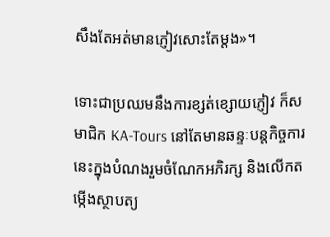សឹងតែអត់មានភ្ញៀវសោះតែម្ដង»។

ទោះជាប្រឈមនឹងការខ្សត់ខ្សោយភ្ញៀវ ក៏សមាជិក KA-Tours នៅតែមានឆន្ទៈបន្តកិច្ចការនេះក្នុងបំណងរួមចំណែកអភិរក្ស និងលើកតម្កើងស្ថាបត្យ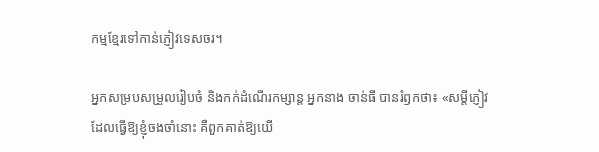កម្មខ្មែរទៅកាន់ភ្ញៀវទេសចរ។

អ្នកសម្របសម្រួលរៀបចំ និងកក់ដំណើរកម្សាន្ត អ្នកនាង ចាន់ធី បានរំឭកថា៖ «សម្ដីភ្ញៀវដែលធ្វើឱ្យខ្ញុំចងចាំនោះ គឺពួកគាត់ឱ្យយើ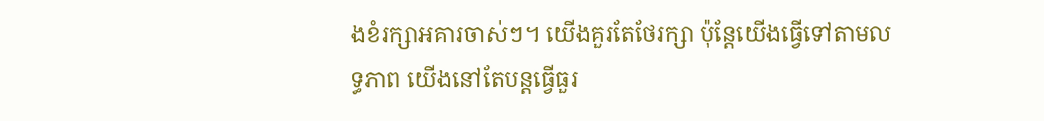ងខំរក្សាអគារចាស់ៗ។ យើងគួរតែថែរក្សា ប៉ុន្តែយើងធ្វើទៅតាមលទ្ធភាព យើងនៅតែបន្តធ្វើធួរ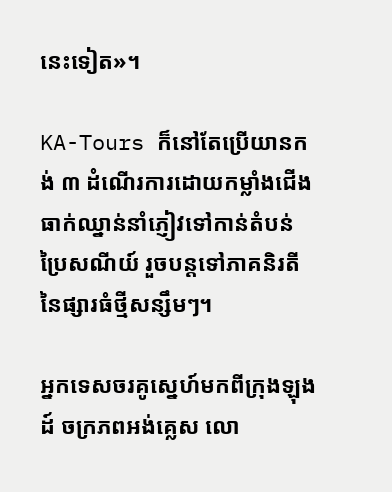នេះទៀត»។

KA-Tours ក៏នៅតែប្រើយានកង់ ៣ ដំណើរការដោយកម្លាំងជើងធាក់ឈ្នាន់នាំភ្ញៀវទៅកាន់តំបន់ប្រៃសណីយ៍ រួចបន្តទៅភាគនិរតីនៃផ្សារធំថ្មីសន្សឹមៗ។

អ្នកទេសចរគូស្នេហ៍មកពីក្រុងឡុងដ៍ ចក្រភពអង់គ្លេស លោ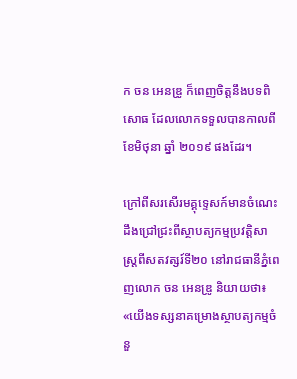ក ចន អេនឌ្រូ ក៏ពេញចិត្តនឹងបទពិសោធ ដែលលោកទទួលបានកាលពីខែមិថុនា ឆ្នាំ ២០១៩ ផងដែរ។

ក្រៅពីសរសើរមគ្គុទ្ទេសក៍មានចំណេះដឹងជ្រៅជ្រះពីស្ថាបត្យកម្មប្រវត្តិសាស្ត្រពីសតវត្សរ៍ទី២០ នៅរាជធានីភ្នំពេញលោក ចន អេនឌ្រូ និយាយថា៖ «យើងទស្សនាគម្រោងស្ថាបត្យកម្មចំនួ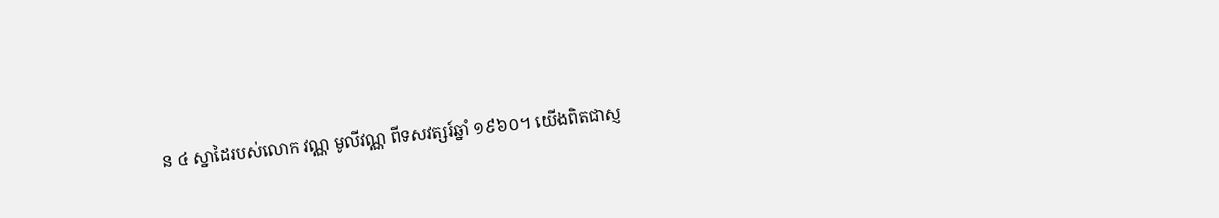ន ៤ ស្នាដៃរបស់លោក វណ្ណ មូលីវណ្ណ ពីទសវត្សរ៍ឆ្នាំ ១៩៦០។ យើងពិតជាស្ញ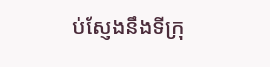ប់ស្ញែងនឹងទីក្រុ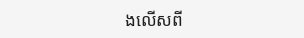ងលើសពី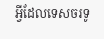អ្វីដែលទេសចរទូ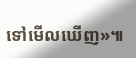ទៅមើលឃើញ»៕